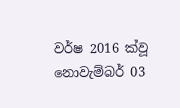වර්ෂ 2016 ක්වූ නොවැම්බර් 03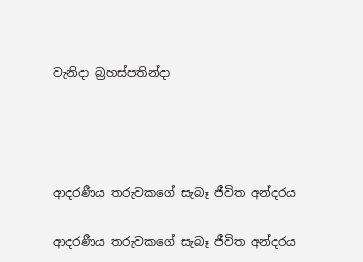වැනිදා බ්‍රහස්පතින්දා




ආදරණීය තරුවකගේ සැබෑ ජීවිත අන්දරය

ආදරණීය තරුවකගේ සැබෑ ජීවිත අන්දරය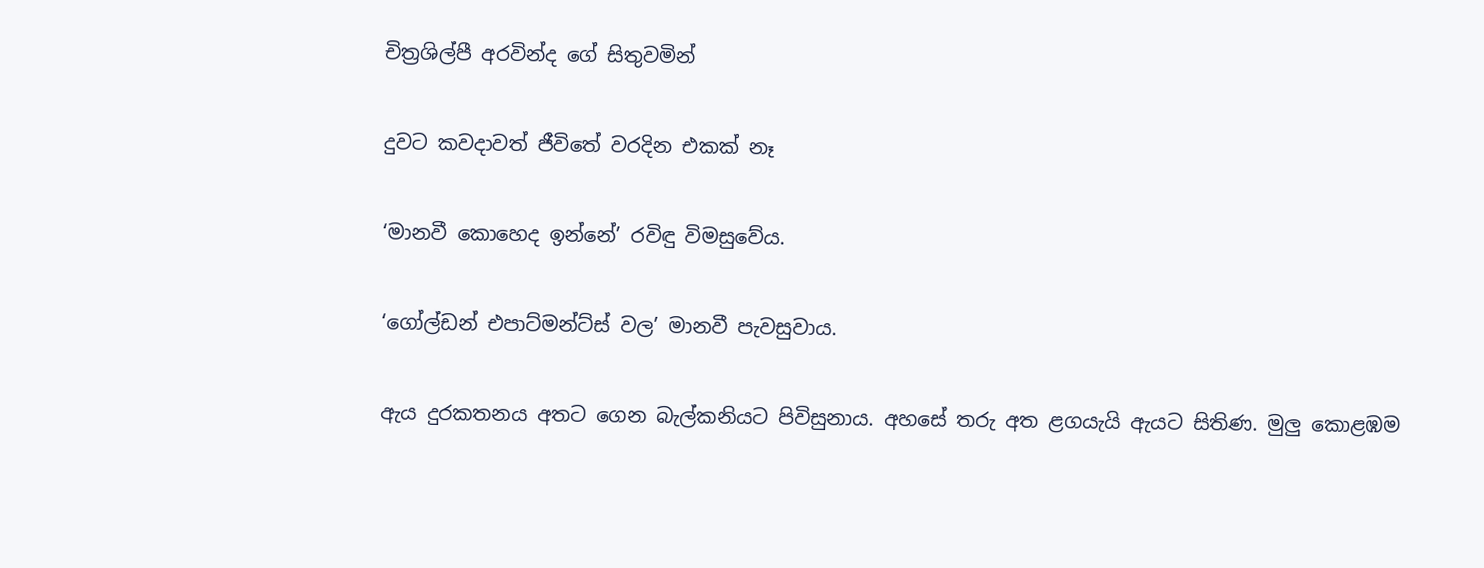චිත්‍රශිල්පී අරවින්ද ගේ සිතුවමින්

දුවට කවදාවත් ජීවිතේ වරදින එකක් නෑ

‘මානවී කොහෙද ඉන්නේ’ රවිඳු විමසුවේය.

‘ගෝල්ඩන් එපාට්මන්ට්ස් වල’ මානවී පැවසුවාය.

ඇය දුරකතනය අතට ගෙන බැල්කනියට පිවිසුනාය. අහසේ තරු අත ළගයැයි ඇයට සිතිණ. මුලු කොළඹම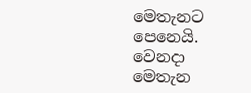මෙතැනට පෙනෙයි. වෙනදා මෙතැන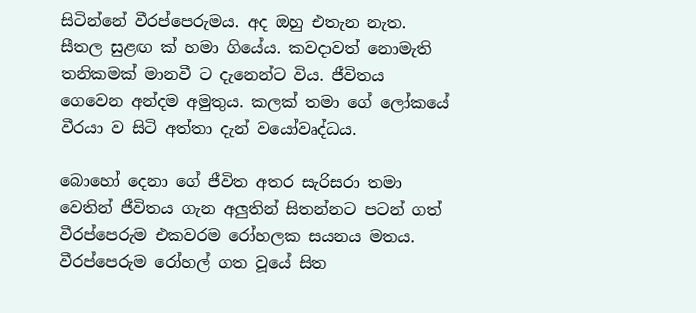සිටින්නේ වීරප්පෙරුමය. අද ඔහු එතැන නැත. සීතල සුළඟ ක් හමා ගියේය. කවදාවත් නොමැති තනිකමක් මානවී ට දැනෙන්ට විය. ජීවිතය ගෙවෙන අන්දම අමුතුය. කලක් තමා ගේ ලෝකයේ වීරයා ව සිටි අත්තා දැන් වයෝවෘද්ධය.

බොහෝ දෙනා ගේ ජීවිත අතර සැරිසරා තමා වෙතින් ජීවිතය ගැන අලුතින් සිතන්නට පටන් ගත් වීරප්පෙරුම එකවරම රෝහලක සයනය මතය. වීරප්පෙරුම රෝහල් ගත වූයේ සිත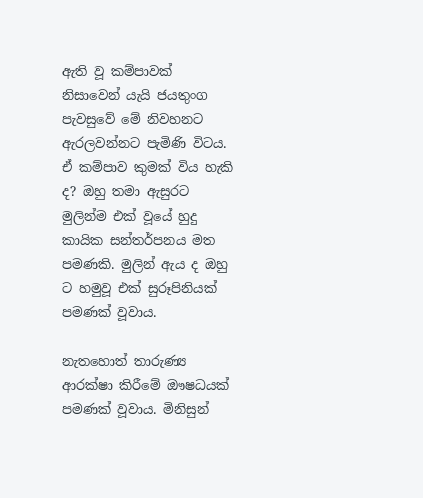ඇති වූ කම්පාවක් නිසාවෙන් යැයි ජයතුංග පැවසුවේ මේ නිවහනට ඇරලවන්නට පැමිණි විටය. ඒ කම්පාව කුමක් විය හැකි ද? ඔහු තමා ඇසුරට මුලින්ම එක් වූයේ හුදු කායික සන්තර්පනය මත පමණකි. මුලින් ඇය ද ඔහු ට හමුවූ එක් සුරූපිනියක් පමණක් වූවාය.

නැතහොත් තාරුණ්‍ය ආරක්ෂා කිරීමේ ඖෂධයක් පමණක් වූවාය. මිනිසුන්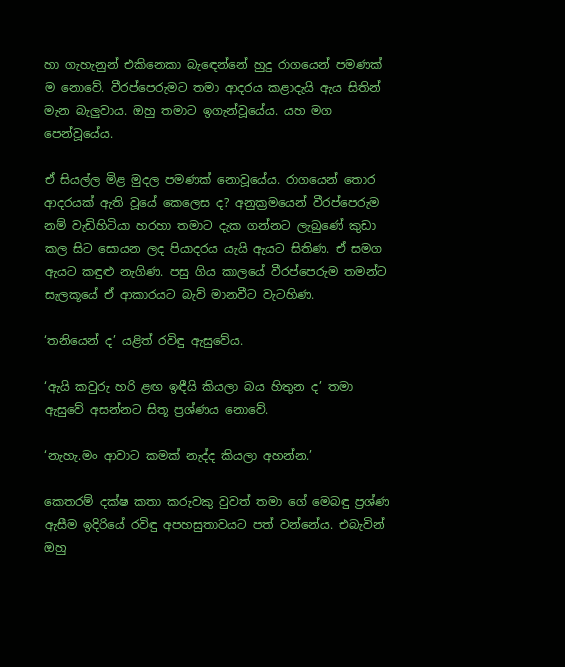හා ගැහැනුන් එකිනෙකා බැඳෙන්නේ හුදු රාගයෙන් පමණක් ම නොවේ. වීරප්පෙරුමට තමා ආදරය කළාදැයි ඇය සිතින් මැන බැලුවාය. ඔහු තමාට ඉගැන්වූයේය. යහ මග පෙන්වූයේය.

ඒ සියල්ල මිළ මුදල පමණක් නොවූයේය. රාගයෙන් තොර ආදරයක් ඇති වූයේ කෙලෙස ද? අනුක්‍රමයෙන් වීරප්පෙරුම නම් වැඩිහිටියා හරහා තමාට දැක ගන්නට ලැබුණේ කුඩා කල සිට සොයන ලද පියාදරය යැයි ඇයට සිතිණ. ඒ සමග ඇයට කඳුළු නැගිණ. පසු ගිය කාලයේ වීරප්පෙරුම තමන්ට සැලකූයේ ඒ ආකාරයට බැව් මානවීට වැටහිණ.

‘තනියෙන් ද’ යළිත් රවිඳු ඇසුවේය.

‘ඇයි කවුරු හරි ළඟ ඉඳීයි කියලා බය හිතුන ද’ තමා ඇසුවේ අසන්නට සිතූ ප්‍රශ්ණය නොවේ.

‘නැහැ.මං ආවාට කමක් නැද්ද කියලා අහන්න.’

කෙතරම් දක්ෂ කතා කරුවකු වුවත් තමා ගේ මෙබඳු ප්‍රශ්ණ ඇසීම ඉදිරියේ රවිඳු අපහසුතාවයට පත් වන්නේය. එබැවින් ඔහු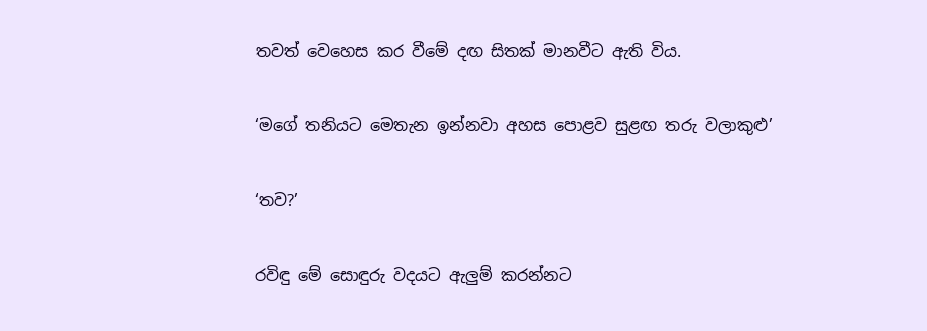තවත් වෙහෙස කර වීමේ දඟ සිතක් මානවීට ඇති විය.

‘මගේ තනියට මෙතැන ඉන්නවා අහස පොළව සුළඟ තරු වලාකුළු’

‘තව?’

රවිඳු මේ සොඳුරු වදයට ඇලුම් කරන්නට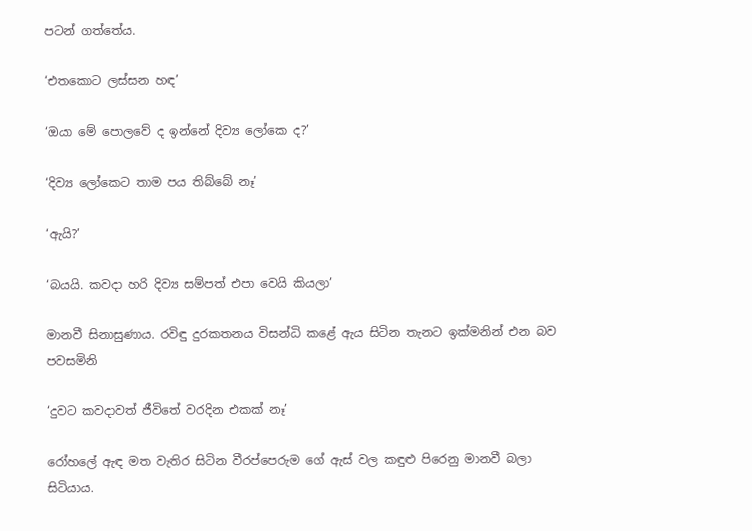පටන් ගත්තේය.

‘එතකොට ලස්සන හඳ’

‘ඔයා මේ පොලවේ ද ඉන්නේ දිව්‍ය ලෝකෙ ද?’

‘දිව්‍ය ලෝකෙට තාම පය තිබ්බේ නෑ’

‘ඇයි?’

‘බයයි. කවදා හරි දිව්‍ය සම්පත් එපා වෙයි කියලා’

මානවී සිනාසුණාය. රවිඳු දුරකතනය විසන්ධි කළේ ඇය සිටින තැනට ඉක්මනින් එන බව පවසමිනි

‘දුවට කවදාවත් ජීවිතේ වරදින එකක් නෑ’

රෝහලේ ඇඳ මත වැතිර සිටින වීරප්පෙරුම ගේ ඇස් වල කඳුළු පිරෙනු මානවී බලා සිටියාය.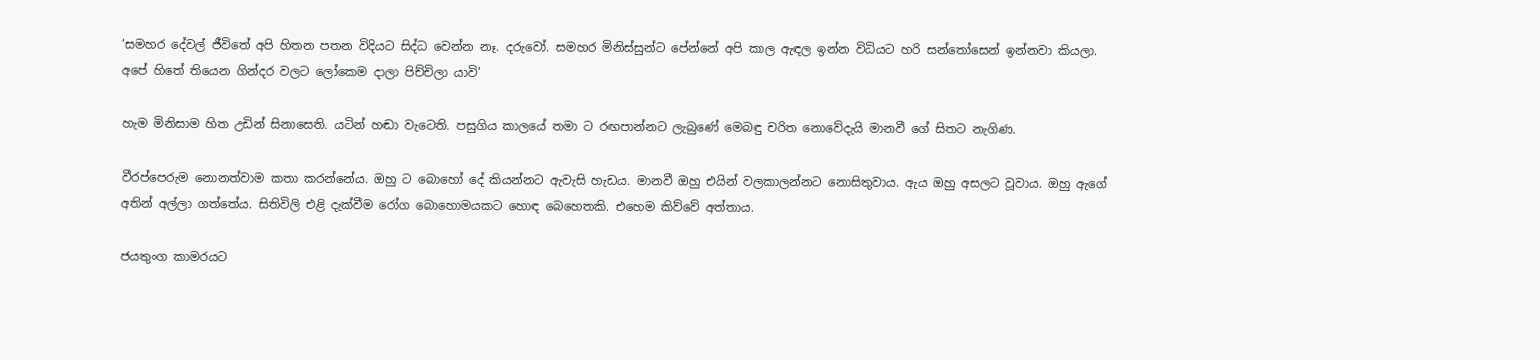‘සමහර දේවල් ජීවිතේ අපි හිතන පතන විදියට සිද්ධ වෙන්න නෑ. දරුවෝ. සමහර මිනිස්සුන්ට පේන්නේ අපි කාල ඇඳල ඉන්න විධියට හරි සන්තෝසෙන් ඉන්නවා කියලා. අපේ හිතේ තියෙන ගින්දර වලට ලෝකෙම දාලා පිච්චිලා යාවි’

හැම මිනිසාම හිත උඩින් සිනාසෙති. යටින් හඬා වැටෙති. පසුගිය කාලයේ තමා ට රඟපාන්නට ලැබුණේ මෙබඳු චරිත නොවේදැයි මානවී ගේ සිතට නැගිණ.

වීරප්පෙරුම නොනත්වාම කතා කරන්නේය. ඔහු ට බොහෝ දේ කියන්නට ඇවැසි හැඩය. මානවී ඔහු එයින් වලකාලන්නට නොසිතුවාය. ඇය ඔහු අසලට වූවාය. ඔහු ඇගේ අතින් අල්ලා ගත්තේය. සිතිවිලි එළි දැක්වීම රෝග බොහොමයකට හොඳ බෙහෙතකි. එහෙම කිව්වේ අත්තාය.

ජයතුංග කාමරයට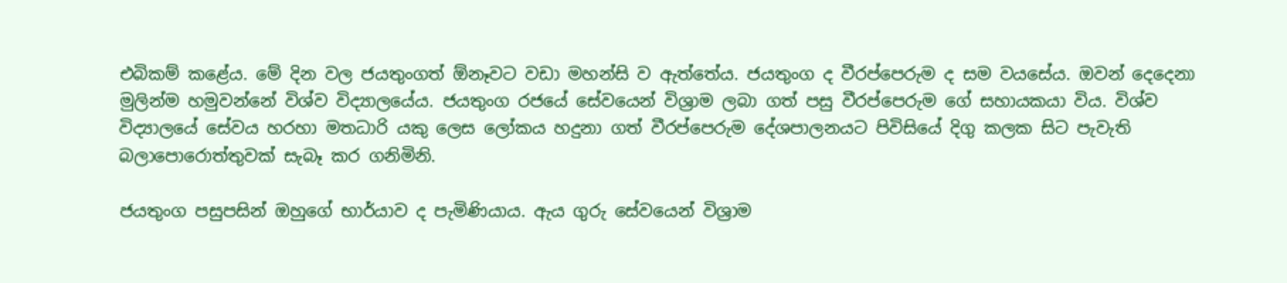එබිකම් කළේය. මේ දින වල ජයතුංගත් ඕනෑවට වඩා මහන්සි ව ඇත්තේය. ජයතුංග ද වීරප්පෙරුම ද සම වයසේය. ඔවන් දෙදෙනා මුලින්ම හමුවන්නේ විශ්ව විද්‍යාලයේය. ජයතුංග රජයේ සේවයෙන් විශ්‍රාම ලබා ගත් පසු වීරප්පෙරුම ගේ සහායකයා විය. විශ්ව විද්‍යාලයේ සේවය හරහා මතධාරි යකු ලෙස ලෝකය හදුනා ගත් වීරප්පෙරුම දේශපාලනයට පිවිසියේ දිගු කලක සිට පැවැති බලාපොරොත්තුවක් සැබෑ කර ගනිමිනි.

ජයතුංග පසුපසින් ඔහුගේ භාර්යාව ද පැමිණියාය. ඇය ගුරු සේවයෙන් විශ්‍රාම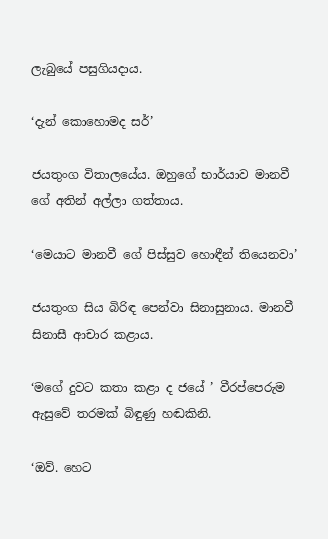ලැබුයේ පසුගියදාය.

‘දැන් කොහොමද සර්’

ජයතුංග විතාලයේය. ඔහුගේ භාර්යාව මානවී ගේ අතින් අල්ලා ගත්තාය.

‘මෙයාට මානවී ගේ පිස්සුව හොඳීන් තියෙනවා’

ජයතුංග සිය බිරිඳ පෙන්වා සිනාසුනාය. මානවී සිනාසී ආචාර කළාය.

‘මගේ දුවට කතා කළා ද ජයේ ’ වීරප්පෙරුම ඇසුවේ තරමක් බිඳුණු හඬකිනි.

‘ඔව්. හෙට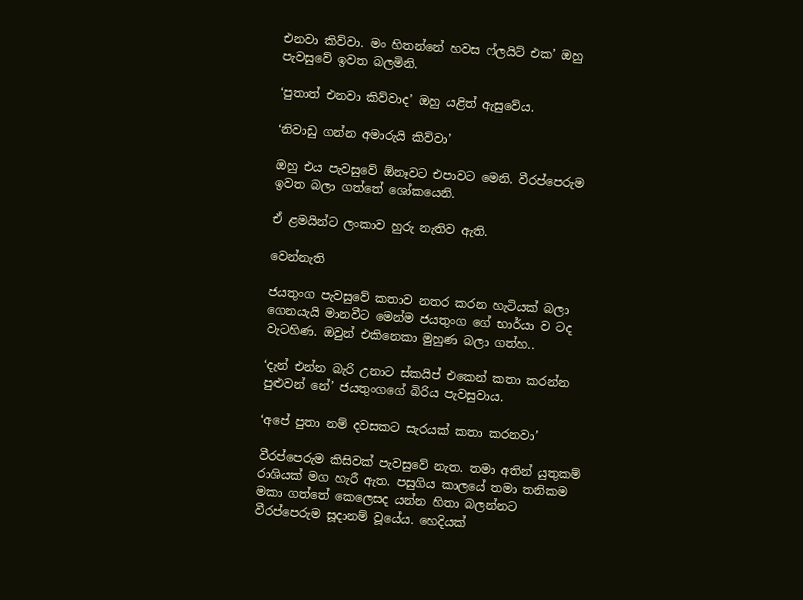එනවා කිව්වා. මං හිතන්නේ හවස ෆ්ලයිට් එක’ ඔහු පැවසුවේ ඉවත බලමිනි.

‘පුතාත් එනවා කිව්වාද’ ඔහු යළිත් ඇසුවේය.

‘නිවාඩු ගන්න අමාරුයි කිව්වා’

ඔහු එය පැවසුවේ ඕනෑවට එපාවට මෙනි. වීරප්පෙරුම ඉවත බලා ගත්තේ ශෝකයෙනි.

ඒ ළමයින්ට ලංකාව හුරු නැතිව ඇති.

වෙන්නැති

ජයතුංග පැවසුවේ කතාව නතර කරන හැටියක් බලා ගෙනයැයි මානවීට මෙන්ම ජයතුංග ගේ භාර්යා ව ටද වැටහිණ. ඔවුන් එකිනෙකා මුහුණ බලා ගත්හ..

‘දැන් එන්න බැරි උනාට ස්කයිප් එකෙන් කතා කරන්න පුළුවන් නේ’ ජයතුංගගේ බිරිය පැවසුවාය.

‘අපේ පුතා නම් දවසකට සැරයක් කතා කරනවා’

වීරප්පෙරුම කිසිවක් පැවසුවේ නැත. තමා අතින් යුතුකම් රාශියක් මග හැරී ඇත. පසුගිය කාලයේ තමා තනිකම මකා ගත්තේ කෙලෙසද යන්න හිතා බලන්නට වීරප්පෙරුම සූදානම් වූයේය. හෙදියක්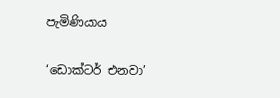පැමිණියාය

‘ඩොක්ටර් එනවා’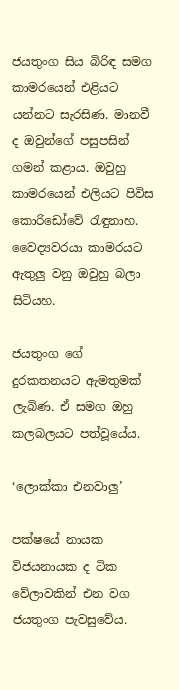ජයතුංග සිය බිරිඳ සමග කාමරයෙන් එළියට යන්නට සැරසිණ. මානවී ද ඔවුන්ගේ පසුපසින් ගමන් කළාය. ඔවුහු කාමරයෙන් එලියට පිවිස කොරිඩෝවේ රැඳුනාහ. වෛද්‍යවරයා කාමරයට ඇතුලු වනු ඔවුහු බලා සිටියහ.

ජයතුංග ගේ දුරකතනයට ඇමතුමක් ලැබිණ. ඒ සමග ඔහු කලබලයට පත්වූයේය.

‘ලොක්කා එනවාලු’

පක්ෂයේ නායක විජයනායක ද ටික වේලාවකින් එන වග ජයතුංග පැවසුවේය.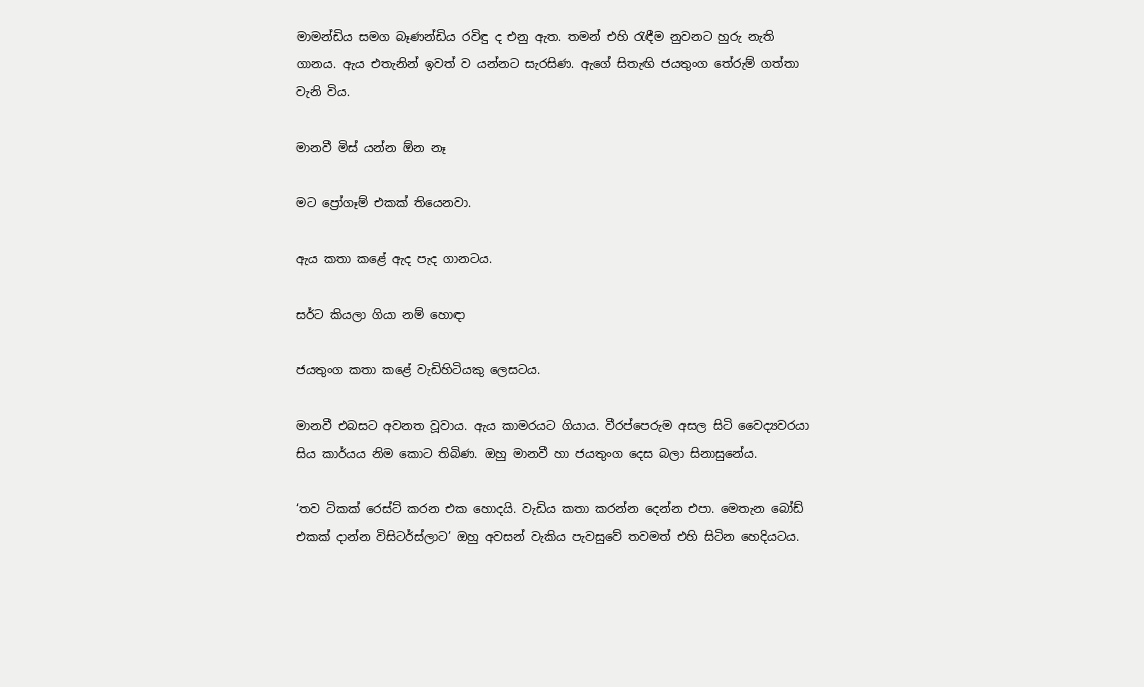මාමන්ඩිය සමග බෑණන්ඩිය රවිඳු ද එනු ඇත. තමන් එහි රැඳීම නුවනට හුරු නැති ගානය. ඇය එතැනින් ඉවත් ව යන්නට සැරසිණ. ඇගේ සිතැඟි ජයතුංග තේරුම් ගත්තා වැනි විය.

මානවී මිස් යන්න ඕන නෑ

මට ප්‍රෝගෑම් එකක් තියෙනවා.

ඇය කතා කළේ ඇද පැද ගානටය.

සර්ට කියලා ගියා නම් හොඳා

ජයතුංග කතා කළේ වැඩිහිටියකු ලෙසටය.

මානවී එබසට අවනත වූවාය. ඇය කාමරයට ගියාය. වීරප්පෙරුම අසල සිටි වෛද්‍යවරයා සිය කාර්යය නිම කොට තිබිණ. ඔහු මානවී හා ජයතුංග දෙස බලා සිනාසුනේය.

‘තව ටිකක් රෙස්ට් කරන එක හොදයි. වැඩිය කතා කරන්න දෙන්න එපා. මෙතැන බෝඩ් එකක් දාන්න විසිටර්ස්ලාට’ ඔහු අවසන් වැකිය පැවසුවේ තවමත් එහි සිටින හෙදියටය.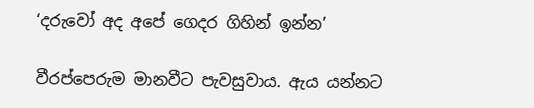‘දරුවෝ අද අපේ ගෙදර ගිහින් ඉන්න’

වීරප්පෙරුම මානවීට පැවසුවාය. ඇය යන්නට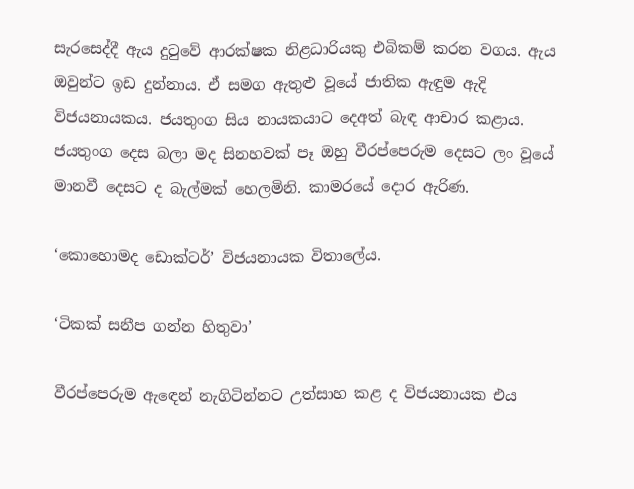සැරසෙද්දී ඇය දුටුවේ ආරක්ෂක නිළධාරියකු එබිකම් කරන වගය. ඇය ඔවුන්ට ඉඩ දුන්නාය. ඒ සමග ඇතුළු වූයේ ජාතික ඇඳුම ඇදි විජයනායකය. ජයතුංග සිය නායකයාට දෙඅත් බැඳ ආචාර කළාය. ජයතුංග දෙස බලා මද සිනහවක් පෑ ඔහු වීරප්පෙරුම දෙසට ලං වූයේ මානවී දෙසට ද බැල්මක් හෙලමිනි. කාමරයේ දොර ඇරිණ.

‘කොහොමද ඩොක්ටර්’ විජයනායක විතාලේය.

‘ටිකක් සනීප ගන්න හිතුවා’

වීරප්පෙරුම ඇඳෙන් නැගිටින්නට උත්සාහ කළ ද විජයනායක එය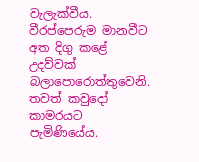වැලැක්වීය. වීරප්පෙරුම මානවීට අත දිගු කළේ උදව්වක් බලාපොරොත්තුවෙනි. තවත් කවුදෝ කාමරයට පැමිණියේය.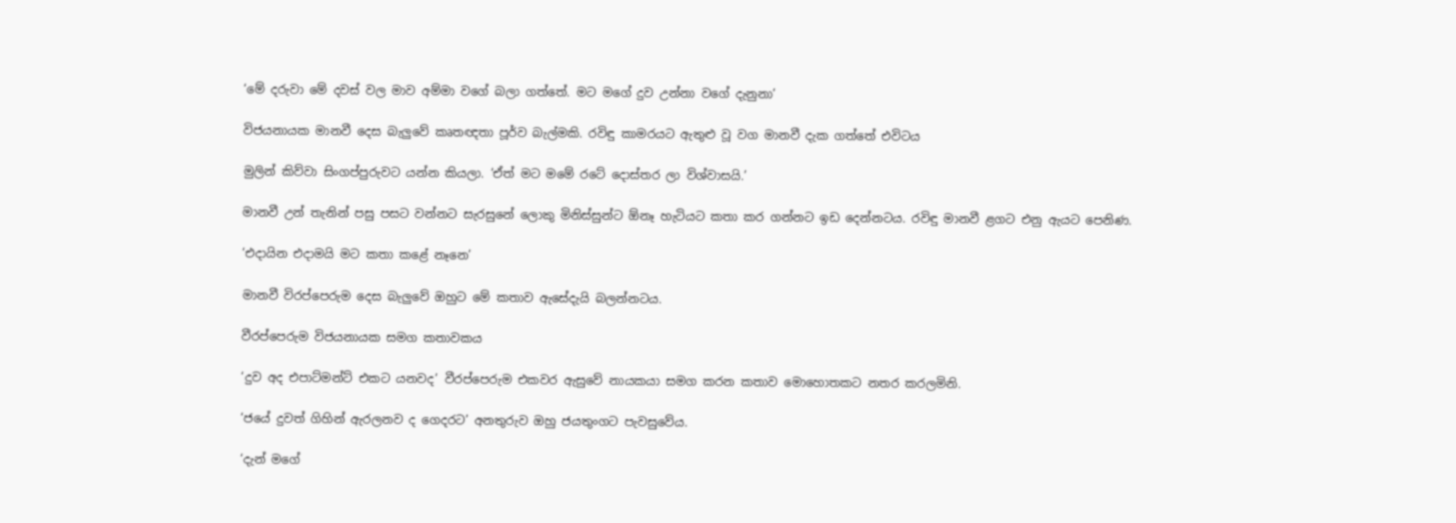‘මේ දරුවා මේ දවස් වල මාව අම්මා වගේ බලා ගත්තේ. මට මගේ දුව උන්නා වගේ දැනුනා’

විජයනායක මානවී දෙස බැලුවේ කෘතඥතා පූර්ව බැල්මකි. රවිඳු කාමරයට ඇතුළු වූ වග මානවී දැක ගත්තේ එවිටය

මුලින් කිව්වා සිංගප්පුරුවට යන්න කියලා. ‘ඒත් මට මමේ රටේ දොස්තර ලා විශ්වාසයි.’

මානවී උන් තැනින් පසු පසට වන්නට සැරසුනේ ලොකු මිනිස්සුන්ට ඕනෑ හැටියට කතා කර ගන්නට ඉඩ දෙන්නටය. රවිඳු මානවී ළගට එනු ඇයට පෙනිණ.

‘එදායින එදාමයි මට කතා කළේ නෑනෙ’

මානවී විරප්පෙරුම දෙස බැලුවේ ඔහුට මේ කතාව ඇසේදැයි බලන්නටය.

වීරප්පෙරුම විජයනායක සමග කතාවකය

‘දුව අද එපාට්මන්ට් එකට යනවද’ වීරප්පෙරුම එකවර ඇසුවේ නායකයා සමග කරන කතාව මොහොතකට නතර කරලමිනි.

‘ජයේ දුවත් ගිහින් ඇරලනව ද ගෙදරට’ අනතුරුව ඔහු ජයතුංගට පැවසුවේය.

‘දැන් මගේ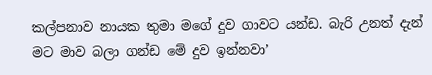කල්පනාව නායක තුමා මගේ දුව ගාවට යන්ඩ. බැරි උනත් දැන් මට මාව බලා ගන්ඩ මේ දුව ඉන්නවා’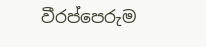වීරප්පෙරුම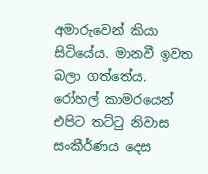අමාරුවෙන් කියා සිටියේය. මානවී ඉවත බලා ගත්තේය. රෝහල් කාමරයෙන් එපිට තට්ටු නිවාස සංකීර්ණය දෙස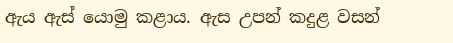ඇය ඇස් යොමු කළාය. ඇස උපන් කදුළ වසන්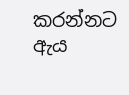කරන්නට ඇය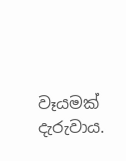වෑයමක් දැරුවාය.